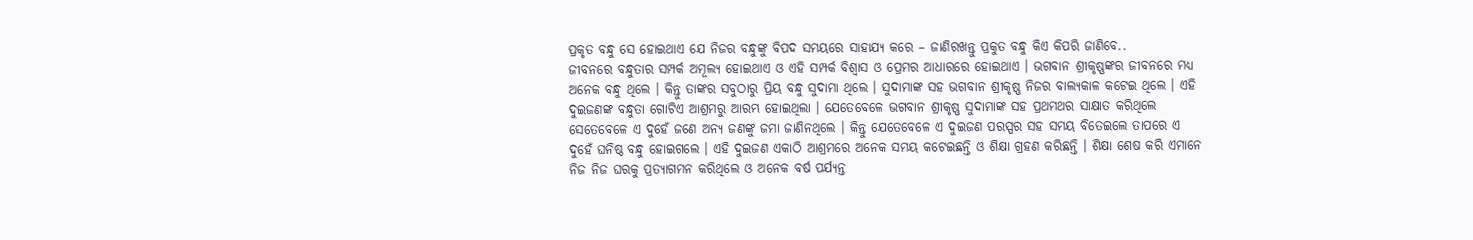ପ୍ରକୃତ ବନ୍ଧୁ ସେ ହୋଇଥାଏ ଯେ ନିଜର ବନ୍ଧୁଙ୍କୁ ବିପଦ ସମୟରେ ସାହାଯ୍ୟ କରେ – ଜାଣିରଖନ୍ତୁ ପ୍ରକୁତ ବନ୍ଧୁ କିଏ କିପରି ଜାଣିବେ..
ଜୀବନରେ ବନ୍ଧୁତାର ସମ୍ପର୍କ ଅମୂଲ୍ୟ ହୋଇଥାଏ ଓ ଏହି ସମ୍ପର୍କ ବିଶ୍ଵାସ ଓ ପ୍ରେମର ଆଧାରରେ ହୋଇଥାଏ । ଭଗବାନ ଶ୍ରୀକୃଷ୍ଣଙ୍କର ଜୀବନରେ ମଧ୍ୟ ଅନେକ ବନ୍ଧୁ ଥିଲେ । କିନ୍ତୁ ତାଙ୍କର ସବୁଠାରୁ ପ୍ରିୟ ବନ୍ଧୁ ସୁଦାମା ଥିଲେ । ସୁଦାମାଙ୍କ ସହ ଭଗବାନ ଶ୍ରୀକୃଷ୍ଣ ନିଜର ବାଲ୍ୟକାଳ କଟେଇ ଥିଲେ । ଏହି ଦୁଇଜଣଙ୍କ ବନ୍ଧୁତା ଗୋଟିଏ ଆଶ୍ରମରୁ ଆରମ୍ଭ ହୋଇଥିଲା । ଯେତେବେଳେ ଭଗବାନ ଶ୍ରୀକୃଷ୍ଣ ସୁଦାମାଙ୍କ ସହ ପ୍ରଥମଥର ସାକ୍ଷାତ କରିଥିଲେ ସେତେବେଳେ ଏ ଦୁହେଁ ଜଣେ ଅନ୍ୟ ଜଣଙ୍କୁ ଜମା ଜାଣିନଥିଲେ । କିନ୍ତୁ ଯେତେବେଳେ ଏ ଦୁଇଜଣ ପରସ୍ପର ସହ ସମୟ ବିତେଇଲେ ତାପରେ ଏ ଦୁହେଁ ଘନିଷ୍ଠ ବନ୍ଧୁ ହୋଇଗଲେ । ଏହି ଦୁଇଜଣ ଏକାଠି ଆଶ୍ରମରେ ଅନେକ ସମୟ କଟେଇଛନ୍ତି ଓ ଶିକ୍ଷା ଗ୍ରହଣ କରିଛନ୍ତି । ଶିକ୍ଷା ଶେଷ କରି ଏମାନେ ନିଜ ନିଜ ଘରକୁ ପ୍ରତ୍ୟାଗମନ କରିଥିଲେ ଓ ଅନେକ ବର୍ଷ ପର୍ଯ୍ୟନ୍ତ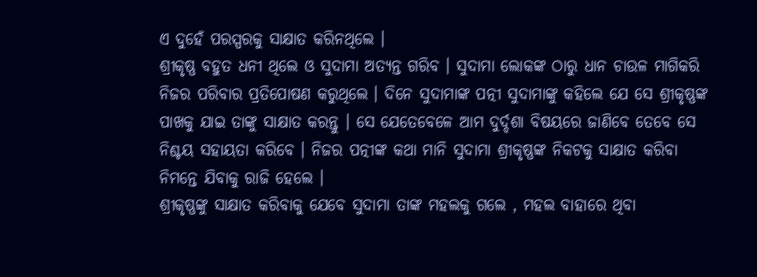ଏ ଦୁହେଁ ପରସ୍ପରକୁ ସାକ୍ଷାତ କରିନଥିଲେ ।
ଶ୍ରୀକୃଷ୍ଣ ବହୁତ ଧନୀ ଥିଲେ ଓ ସୁଦାମା ଅତ୍ୟନ୍ତ ଗରିବ । ସୁଦାମା ଲୋକଙ୍କ ଠାରୁ ଧାନ ଚାଉଳ ମାଗିକରି ନିଜର ପରିବାର ପ୍ରତିପୋଷଣ କରୁଥିଲେ । ଦିନେ ସୁଦାମାଙ୍କ ପତ୍ନୀ ସୁଦାମାଙ୍କୁ କହିଲେ ଯେ ସେ ଶ୍ରୀକୃଷ୍ଣଙ୍କ ପାଖକୁ ଯାଇ ତାଙ୍କୁ ସାକ୍ଷାତ କରନ୍ତୁ । ସେ ଯେତେବେଳେ ଆମ ଦୁର୍ଦ୍ଦଶା ବିଷୟରେ ଜାଣିବେ ତେବେ ସେ ନିଶ୍ଚୟ ସହାୟତା କରିବେ । ନିଜର ପତ୍ନୀଙ୍କ କଥା ମାନି ସୁଦାମା ଶ୍ରୀକୃଷ୍ଣଙ୍କ ନିକଟକୁ ସାକ୍ଷାତ କରିବା ନିମନ୍ତେ ଯିବାକୁ ରାଜି ହେଲେ ।
ଶ୍ରୀକୃଷ୍ଣଙ୍କୁ ସାକ୍ଷାତ କରିବାକୁ ଯେବେ ସୁଦାମା ତାଙ୍କ ମହଲକୁ ଗଲେ , ମହଲ ବାହାରେ ଥିବା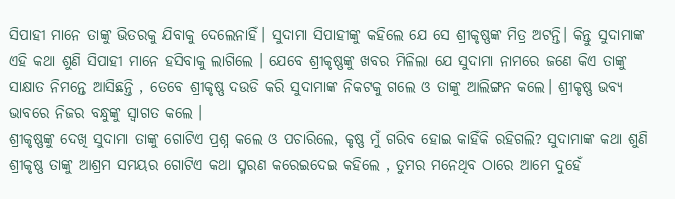ସିପାହୀ ମାନେ ତାଙ୍କୁ ଭିତରକୁ ଯିବାକୁ ଦେଲେନାହିଁ। ସୁଦାମା ସିପାହୀଙ୍କୁ କହିଲେ ଯେ ସେ ଶ୍ରୀକୃଷ୍ଣଙ୍କ ମିତ୍ର ଅଟନ୍ତି। କିନ୍ତୁ ସୁଦାମାଙ୍କ ଏହି କଥା ଶୁଣି ସିପାହୀ ମାନେ ହସିବାକୁ ଲାଗିଲେ । ଯେବେ ଶ୍ରୀକୃଷ୍ଣଙ୍କୁ ଖବର ମିଳିଲା ଯେ ସୁଦାମା ନାମରେ ଜଣେ କିଏ ତାଙ୍କୁ ସାକ୍ଷାତ ନିମନ୍ତେ ଆସିଛନ୍ତି , ତେବେ ଶ୍ରୀକୃଷ୍ଣ ଦଉଡି କରି ସୁଦାମାଙ୍କ ନିକଟକୁ ଗଲେ ଓ ତାଙ୍କୁ ଆଲିଙ୍ଗନ କଲେ। ଶ୍ରୀକୃଷ୍ଣ ଭବ୍ୟ ଭାବରେ ନିଜର ବନ୍ଧୁଙ୍କୁ ସ୍ଵାଗତ କଲେ ।
ଶ୍ରୀକୃଷ୍ଣଙ୍କୁ ଦେଖି ସୁଦାମା ତାଙ୍କୁ ଗୋଟିଏ ପ୍ରଶ୍ନ କଲେ ଓ ପଚାରିଲେ, କୃଷ୍ଣ ମୁଁ ଗରିବ ହୋଇ କାହିଁକି ରହିଗଲି? ସୁଦାମାଙ୍କ କଥା ଶୁଣି ଶ୍ରୀକୃଷ୍ଣ ତାଙ୍କୁ ଆଶ୍ରମ ସମୟର ଗୋଟିଏ କଥା ସ୍ମରଣ କରେଇଦେଇ କହିଲେ , ତୁମର ମନେଥିବ ଠାରେ ଆମେ ଦୁହେଁ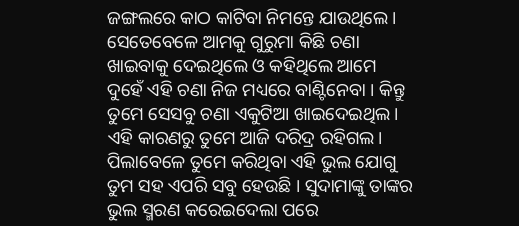ଜଙ୍ଗଲରେ କାଠ କାଟିବା ନିମନ୍ତେ ଯାଉଥିଲେ । ସେତେବେଳେ ଆମକୁ ଗୁରୁମା କିଛି ଚଣା ଖାଇବାକୁ ଦେଇଥିଲେ ଓ କହିଥିଲେ ଆମେ ଦୁହେଁ ଏହି ଚଣା ନିଜ ମଧ୍ୟରେ ବାଣ୍ଟିନେବା । କିନ୍ତୁ ତୁମେ ସେସବୁ ଚଣା ଏକୁଟିଆ ଖାଇଦେଇଥିଲ। ଏହି କାରଣରୁ ତୁମେ ଆଜି ଦରିଦ୍ର ରହିଗଲ। ପିଲାବେଳେ ତୁମେ କରିଥିବା ଏହି ଭୁଲ ଯୋଗୁ ତୁମ ସହ ଏପରି ସବୁ ହେଉଛି । ସୁଦାମାଙ୍କୁ ତାଙ୍କର ଭୁଲ ସ୍ମରଣ କରେଇଦେଲା ପରେ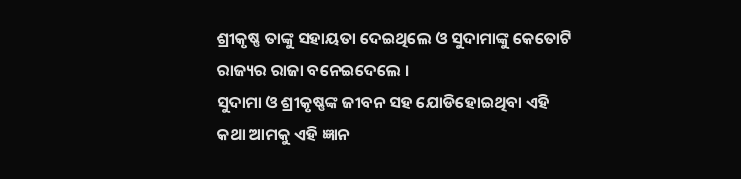ଶ୍ରୀକୃଷ୍ଣ ତାଙ୍କୁ ସହାୟତା ଦେଇଥିଲେ ଓ ସୁଦାମାଙ୍କୁ କେତୋଟି ରାଜ୍ୟର ରାଜା ବନେଇଦେଲେ ।
ସୁଦାମା ଓ ଶ୍ରୀକୃଷ୍ଣଙ୍କ ଜୀବନ ସହ ଯୋଡିହୋଇଥିବା ଏହି କଥା ଆମକୁ ଏହି ଜ୍ଞାନ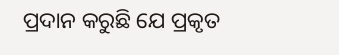ପ୍ରଦାନ କରୁଛି ଯେ ପ୍ରକୃତ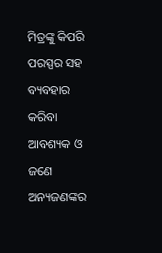ମିତ୍ରଙ୍କୁ କିପରି ପରସ୍ପର ସହ ବ୍ୟବହାର କରିବା ଆବଶ୍ୟକ ଓ ଜଣେ ଅନ୍ୟଜଣଙ୍କର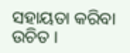ସହାୟତା କରିବା ଉଚିତ ।